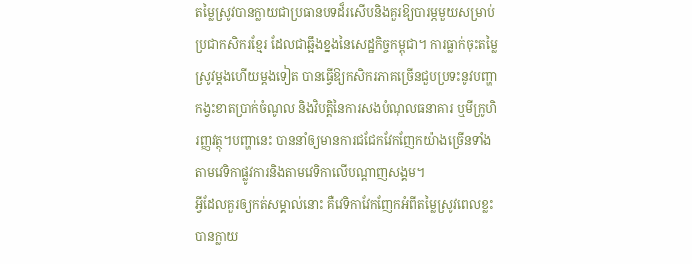តម្លៃស្រូវបានក្លាយជាប្រធានបទដ៏រសើបនិងគួរឱ្យបារម្ភមួយសម្រាប់ប្រជាកសិករខ្មែរ ដែលជាឆ្អឹងខ្នងនៃសេដ្ឋកិច្ចកម្ពុជា។ ការធ្លាក់ចុះតម្លៃស្រូវម្តងហើយម្តងទៀត បានធ្វើឱ្យកសិករភាគច្រើនជួបប្រទះនូវបញ្ហាកង្វះខាតប្រាក់ចំណូល និងវិបត្តិនៃការសងបំណុលធនាគារ ឬមីក្រូហិរញ្ញវត្ថុ។បញ្ហានេះ បាននាំឲ្យមានការជជែកវែកញែកយ៉ាងច្រើនទាំងតាមវេទិកាផ្លូវការនិងតាមវេទិកាលើបណ្តាញសង្គម។
អ្វីដែលគួរឲ្យកត់សម្គាល់នោះ គឺវេទិកាវែកញែកអំពីតម្លៃស្រូវពេលខ្លះ បានក្លាយ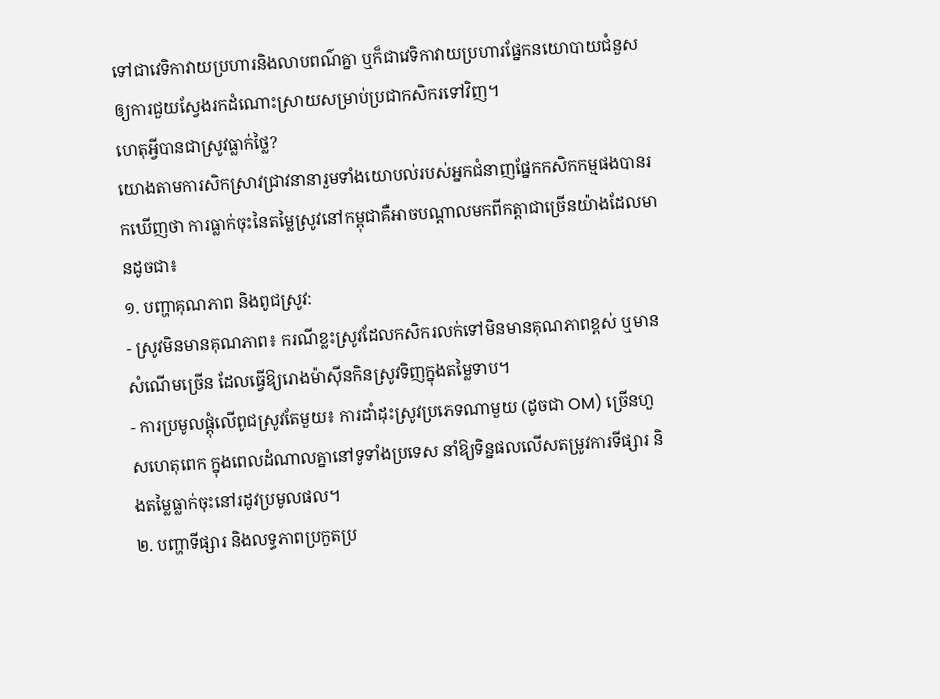ទៅជាវេទិកាវាយប្រហារនិងលាបពណ៌គ្នា ឬក៏ជាវេទិកាវាយប្រហារផ្នែកនយោបាយជំនួសឲ្យការជួយស្វែងរកដំណោះស្រាយសម្រាប់ប្រជាកសិករទៅវិញ។
ហេតុអ្វីបានជាស្រូវធ្លាក់ថ្លៃ?
យោងតាមការសិកស្រាវជ្រាវនានារួមទាំងយោបល់របស់អ្នកជំនាញផ្នែកកសិកកម្មផងបានរកឃើញថា ការធ្លាក់ចុះនៃតម្លៃស្រូវនៅកម្ពុជាគឺអាចបណ្តាលមកពីកត្តាជាច្រើនយ៉ាងដែលមានដូចជា៖
១. បញ្ហាគុណភាព និងពូជស្រូវ:
- ស្រូវមិនមានគុណភាព៖ ករណីខ្លះស្រូវដែលកសិករលក់ទៅមិនមានគុណភាពខ្ពស់ ឬមានសំណើមច្រើន ដែលធ្វើឱ្យរោងម៉ាស៊ីនកិនស្រូវទិញក្នុងតម្លៃទាប។
- ការប្រមូលផ្តុំលើពូជស្រូវតែមួយ៖ ការដាំដុះស្រូវប្រភេទណាមួយ (ដូចជា OM) ច្រើនហួសហេតុពេក ក្នុងពេលដំណាលគ្នានៅទូទាំងប្រទេស នាំឱ្យទិន្នផលលើសតម្រូវការទីផ្សារ និងតម្លៃធ្លាក់ចុះនៅរដូវប្រមូលផល។
២. បញ្ហាទីផ្សារ និងលទ្ធភាពប្រកួតប្រ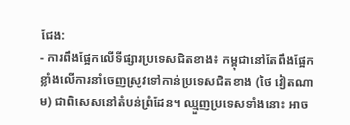ជែង:
- ការពឹងផ្អែកលើទីផ្សារប្រទេសជិតខាង៖ កម្ពុជានៅតែពឹងផ្អែកខ្លាំងលើការនាំចេញស្រូវទៅកាន់ប្រទេសជិតខាង (ថៃ វៀតណាម) ជាពិសេសនៅតំបន់ព្រំដែន។ ឈ្មួញប្រទេសទាំងនោះ អាច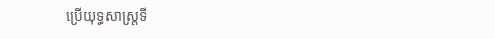ប្រើយុទ្ធសាស្ត្រទី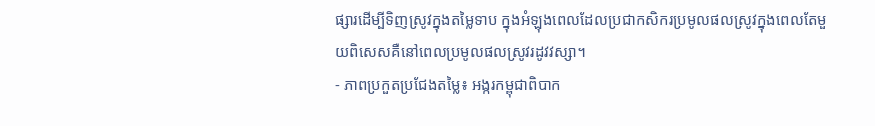ផ្សារដើម្បីទិញស្រូវក្នុងតម្លៃទាប ក្នុងអំឡុងពេលដែលប្រជាកសិករប្រមូលផលស្រូវក្នុងពេលតែមួយពិសេសគឺនៅពេលប្រមូលផលស្រូវរដូវវស្សា។
- ភាពប្រកួតប្រជែងតម្លៃ៖ អង្ករកម្ពុជាពិបាក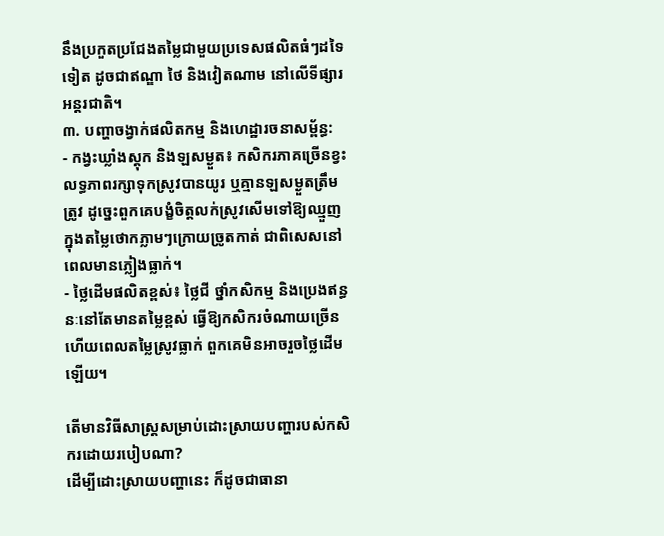នឹងប្រកួតប្រជែងតម្លៃជាមួយប្រទេសផលិតធំៗដទៃទៀត ដូចជាឥណ្ឌា ថៃ និងវៀតណាម នៅលើទីផ្សារអន្តរជាតិ។
៣. បញ្ហាចង្វាក់ផលិតកម្ម និងហេដ្ឋារចនាសម្ព័ន្ធ:
- កង្វះឃ្លាំងស្តុក និងឡសម្ងួត៖ កសិករភាគច្រើនខ្វះលទ្ធភាពរក្សាទុកស្រូវបានយូរ ឬគ្មានឡសម្ងួតត្រឹមត្រូវ ដូច្នេះពួកគេបង្ខំចិត្តលក់ស្រូវសើមទៅឱ្យឈ្មួញក្នុងតម្លៃថោកភ្លាមៗក្រោយច្រូតកាត់ ជាពិសេសនៅពេលមានភ្លៀងធ្លាក់។
- ថ្លៃដើមផលិតខ្ពស់៖ ថ្លៃជី ថ្នាំកសិកម្ម និងប្រេងឥន្ធនៈនៅតែមានតម្លៃខ្ពស់ ធ្វើឱ្យកសិករចំណាយច្រើន ហើយពេលតម្លៃស្រូវធ្លាក់ ពួកគេមិនអាចរួចថ្លៃដើមឡើយ។

តើមានវិធីសាស្ត្រសម្រាប់ដោះស្រាយបញ្ហារបស់កសិករដោយរបៀបណា?
ដើម្បីដោះស្រាយបញ្ហានេះ ក៏ដូចជាធានា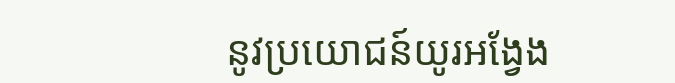នូវប្រយោជន៍យូរអង្វែង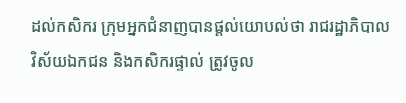ដល់កសិករ ក្រុមអ្នកជំនាញបានផ្តល់យោបល់ថា រាជរដ្ឋាភិបាល វិស័យឯកជន និងកសិករផ្ទាល់ ត្រូវចូល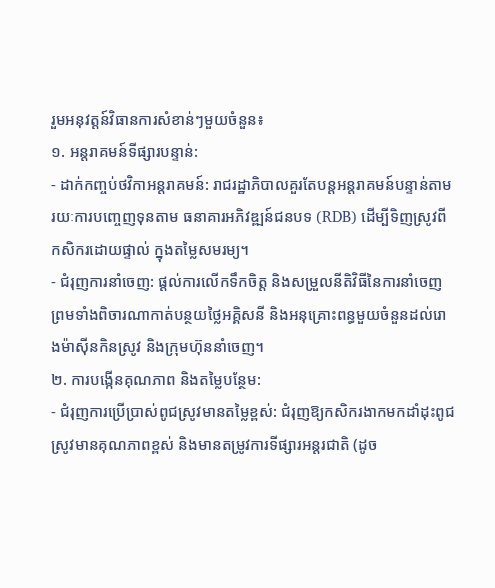រួមអនុវត្តន៍វិធានការសំខាន់ៗមួយចំនួន៖
១. អន្តរាគមន៍ទីផ្សារបន្ទាន់:
- ដាក់កញ្ចប់ថវិកាអន្តរាគមន៍: រាជរដ្ឋាភិបាលគួរតែបន្តអន្តរាគមន៍បន្ទាន់តាមរយៈការបញ្ចេញទុនតាម ធនាគារអភិវឌ្ឍន៍ជនបទ (RDB) ដើម្បីទិញស្រូវពីកសិករដោយផ្ទាល់ ក្នុងតម្លៃសមរម្យ។
- ជំរុញការនាំចេញ: ផ្តល់ការលើកទឹកចិត្ត និងសម្រួលនីតិវិធីនៃការនាំចេញ ព្រមទាំងពិចារណាកាត់បន្ថយថ្លៃអគ្គិសនី និងអនុគ្រោះពន្ធមួយចំនួនដល់រោងម៉ាស៊ីនកិនស្រូវ និងក្រុមហ៊ុននាំចេញ។
២. ការបង្កើនគុណភាព និងតម្លៃបន្ថែម:
- ជំរុញការប្រើប្រាស់ពូជស្រូវមានតម្លៃខ្ពស់: ជំរុញឱ្យកសិករងាកមកដាំដុះពូជស្រូវមានគុណភាពខ្ពស់ និងមានតម្រូវការទីផ្សារអន្តរជាតិ (ដូច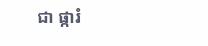ជា ផ្ការំ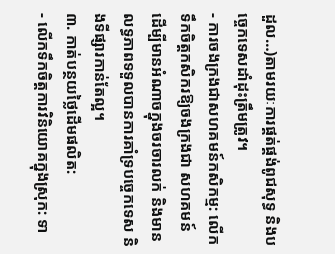ដួល…)តាមរយៈការផ្គត់ផ្គង់ពូជសុទ្ធ និងបច្ចេកទេសដាំដុះត្រឹមត្រូវ។
- ការចងក្រងជាសហគមន៍កសិកម្ម: លើកទឹកចិត្តកសិករឱ្យចងក្រងជា សហគមន៍ ដើម្បីមានអំណាចក្នុងចរចារលក់ និងមានលទ្ធភាពទទួលបានការគាំទ្របច្ចេកទេស និងទីផ្សារកាន់តែល្អ។
៣. កាត់បន្ថយថ្លៃដើមផលិត:
- លើកទឹកចិត្តការវិនិយោគក្នុងស្រុក: ទា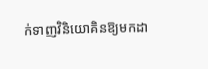ក់ទាញវិនិយោគិនឱ្យមកដា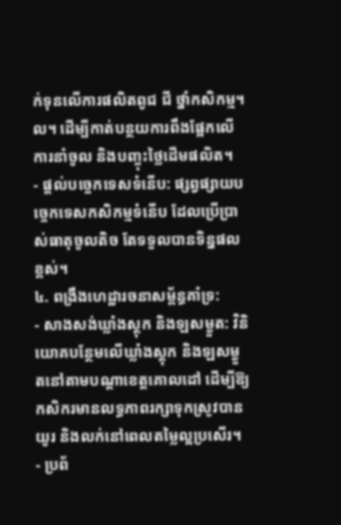ក់ទុនលើការផលិតពូជ ជី ថ្នាំកសិកម្ម។ល។ ដើម្បីកាត់បន្ថយការពឹងផ្អែកលើការនាំចូល និងបញ្ចុះថ្លៃដើមផលិត។
- ផ្ដល់បច្ចេកទេសទំនើប: ផ្សព្វផ្សាយបច្ចេកទេសកសិកម្មទំនើប ដែលប្រើប្រាស់ធាតុចូលតិច តែទទួលបានទិន្នផលខ្ពស់។
៤. ពង្រឹងហេដ្ឋារចនាសម្ព័ន្ធគាំទ្រ:
- សាងសង់ឃ្លាំងស្តុក និងឡសម្ងួត: វិនិយោគបន្ថែមលើឃ្លាំងស្តុក និងឡសម្ងួតនៅតាមបណ្តាខេត្តគោលដៅ ដើម្បីឱ្យកសិករមានលទ្ធភាពរក្សាទុកស្រូវបានយូរ និងលក់នៅពេលតម្លៃល្អប្រសើរ។
- ប្រព័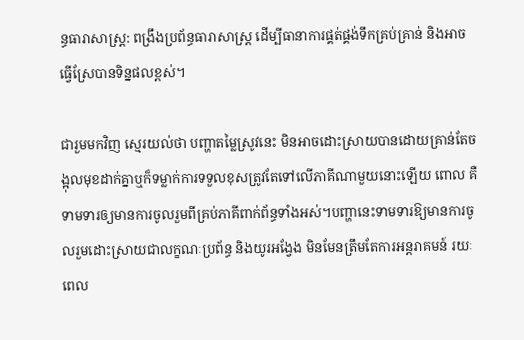ន្ធធារាសាស្ត្រ: ពង្រឹងប្រព័ន្ធធារាសាស្ត្រ ដើម្បីធានាការផ្គត់ផ្គង់ទឹកគ្រប់គ្រាន់ និងអាចធ្វើស្រែបានទិន្នផលខ្ពស់។

ជារួមមកវិញ ស្មេរយល់ថា បញ្ហាតម្លៃស្រូវនេះ មិនអាចដោះស្រាយបានដោយគ្រាន់តែចង្អុលមុខដាក់គ្នាឬក៏ទម្លាក់ការទទួលខុសត្រូវតែទៅលើភាគីណាមួយនោះឡើយ ពោល គឺទាមទារឲ្យមានការចូលរួមពីគ្រប់ភាគីពាក់ព័ន្ធទាំងអស់។បញ្ហានេះទាមទារឱ្យមានការចូលរួមដោះស្រាយជាលក្ខណៈប្រព័ន្ធ និងយូរអង្វែង មិនមែនត្រឹមតែការអន្តរាគមន៍ រយៈពេល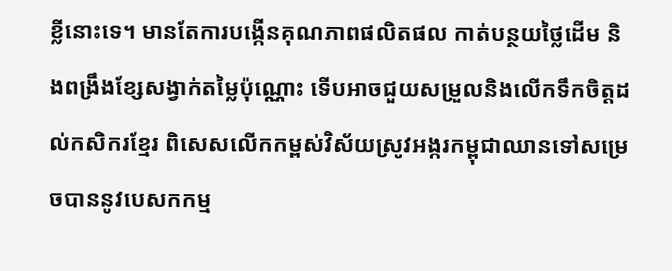ខ្លីនោះទេ។ មានតែការបង្កើនគុណភាពផលិតផល កាត់បន្ថយថ្លៃដើម និងពង្រឹងខ្សែសង្វាក់តម្លៃប៉ុណ្ណោះ ទើបអាចជួយសម្រួលនិងលើកទឹកចិត្តដល់កសិករខ្មែរ ពិសេសលើកកម្ពស់វិស័យស្រូវអង្ករកម្ពុជាឈានទៅសម្រេចបាននូវបេសកកម្ម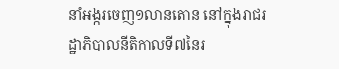នាំអង្ករចេញ១លានតោន នៅក្នុងរាជរដ្ឋាភិបាលនីតិកាលទី៧នៃរ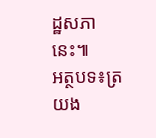ដ្ឋសភានេះ៕
អត្ថបទ៖ត្រយង